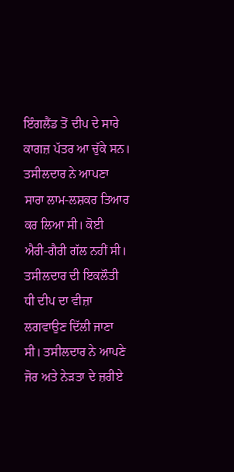ਇੰਗਲੈਂਡ ਤੋਂ ਦੀਪ ਦੇ ਸਾਰੇ ਕਾਗਜ਼ ਪੱਤਰ ਆ ਚੁੱਕੇ ਸਨ। ਤਸੀਲਦਾਰ ਨੇ ਆਪਣਾ ਸਾਰਾ ਲਾਮ-ਲਸ਼ਕਰ ਤਿਆਰ ਕਰ ਲਿਆ ਸੀ। ਕੋਈ ਐਰੀ-ਗੈਰੀ ਗੱਲ ਨਹੀਂ ਸੀ। ਤਸੀਲਦਾਰ ਦੀ ਇਕਲੌਤੀ ਧੀ ਦੀਪ ਦਾ ਵੀਜ਼ਾ ਲਗਵਾਉਣ ਦਿੱਲੀ ਜਾਣਾ ਸੀ। ਤਸੀਲਦਾਰ ਨੇ ਆਪਣੇ ਜੋਰ ਅਤੇ ਨੇੜਤਾ ਦੇ ਜ਼ਰੀਏ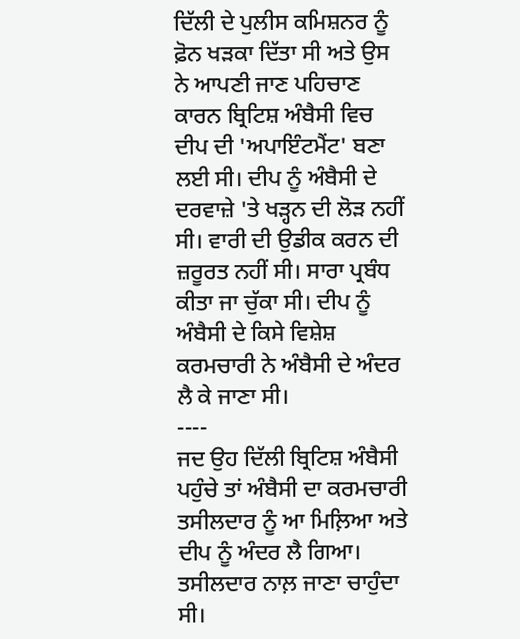ਦਿੱਲੀ ਦੇ ਪੁਲੀਸ ਕਮਿਸ਼ਨਰ ਨੂੰ ਫ਼ੋਨ ਖੜਕਾ ਦਿੱਤਾ ਸੀ ਅਤੇ ਉਸ ਨੇ ਆਪਣੀ ਜਾਣ ਪਹਿਚਾਣ ਕਾਰਨ ਬ੍ਰਿਟਿਸ਼ ਅੰਬੈਸੀ ਵਿਚ ਦੀਪ ਦੀ 'ਅਪਾਇੰਟਮੈਂਟ' ਬਣਾ ਲਈ ਸੀ। ਦੀਪ ਨੂੰ ਅੰਬੈਸੀ ਦੇ ਦਰਵਾਜ਼ੇ 'ਤੇ ਖੜ੍ਹਨ ਦੀ ਲੋੜ ਨਹੀਂ ਸੀ। ਵਾਰੀ ਦੀ ਉਡੀਕ ਕਰਨ ਦੀ ਜ਼ਰੂਰਤ ਨਹੀਂ ਸੀ। ਸਾਰਾ ਪ੍ਰਬੰਧ ਕੀਤਾ ਜਾ ਚੁੱਕਾ ਸੀ। ਦੀਪ ਨੂੰ ਅੰਬੈਸੀ ਦੇ ਕਿਸੇ ਵਿਸ਼ੇਸ਼ ਕਰਮਚਾਰੀ ਨੇ ਅੰਬੈਸੀ ਦੇ ਅੰਦਰ ਲੈ ਕੇ ਜਾਣਾ ਸੀ।
----
ਜਦ ਉਹ ਦਿੱਲੀ ਬ੍ਰਿਟਿਸ਼ ਅੰਬੈਸੀ ਪਹੁੰਚੇ ਤਾਂ ਅੰਬੈਸੀ ਦਾ ਕਰਮਚਾਰੀ ਤਸੀਲਦਾਰ ਨੂੰ ਆ ਮਿਲ਼ਿਆ ਅਤੇ ਦੀਪ ਨੂੰ ਅੰਦਰ ਲੈ ਗਿਆ। ਤਸੀਲਦਾਰ ਨਾਲ਼ ਜਾਣਾ ਚਾਹੁੰਦਾ ਸੀ।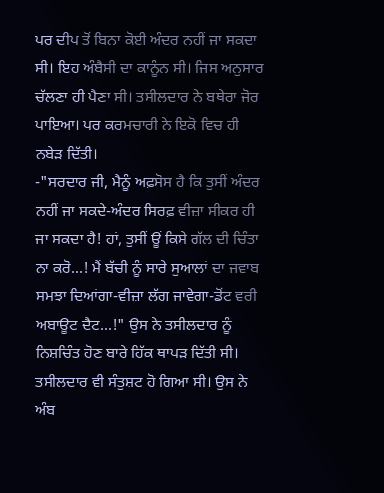ਪਰ ਦੀਪ ਤੋਂ ਬਿਨਾ ਕੋਈ ਅੰਦਰ ਨਹੀਂ ਜਾ ਸਕਦਾ ਸੀ। ਇਹ ਅੰਬੈਸੀ ਦਾ ਕਾਨੂੰਨ ਸੀ। ਜਿਸ ਅਨੁਸਾਰ ਚੱਲਣਾ ਹੀ ਪੈਣਾ ਸੀ। ਤਸੀਲਦਾਰ ਨੇ ਬਥੇਰਾ ਜੋਰ ਪਾਇਆ। ਪਰ ਕਰਮਚਾਰੀ ਨੇ ਇਕੋ ਵਿਚ ਹੀ ਨਬੇੜ ਦਿੱਤੀ।
-"ਸਰਦਾਰ ਜੀ, ਮੈਨੂੰ ਅਫ਼ਸੋਸ ਹੈ ਕਿ ਤੁਸੀਂ ਅੰਦਰ ਨਹੀਂ ਜਾ ਸਕਦੇ-ਅੰਦਰ ਸਿਰਫ਼ ਵੀਜ਼ਾ ਸੀਕਰ ਹੀ ਜਾ ਸਕਦਾ ਹੈ! ਹਾਂ, ਤੁਸੀਂ ਊਂ ਕਿਸੇ ਗੱਲ ਦੀ ਚਿੰਤਾ ਨਾ ਕਰੋ...! ਮੈਂ ਬੱਚੀ ਨੂੰ ਸਾਰੇ ਸੁਆਲਾਂ ਦਾ ਜਵਾਬ ਸਮਝਾ ਦਿਆਂਗਾ-ਵੀਜ਼ਾ ਲੱਗ ਜਾਵੇਗਾ-ਡੋਂਟ ਵਰੀ ਅਬਾਊਟ ਦੈਟ...!" ਉਸ ਨੇ ਤਸੀਲਦਾਰ ਨੂੰ ਨਿਸ਼ਚਿੰਤ ਹੋਣ ਬਾਰੇ ਹਿੱਕ ਥਾਪੜ ਦਿੱਤੀ ਸੀ। ਤਸੀਲਦਾਰ ਵੀ ਸੰਤੁਸ਼ਟ ਹੋ ਗਿਆ ਸੀ। ਉਸ ਨੇ ਅੰਬ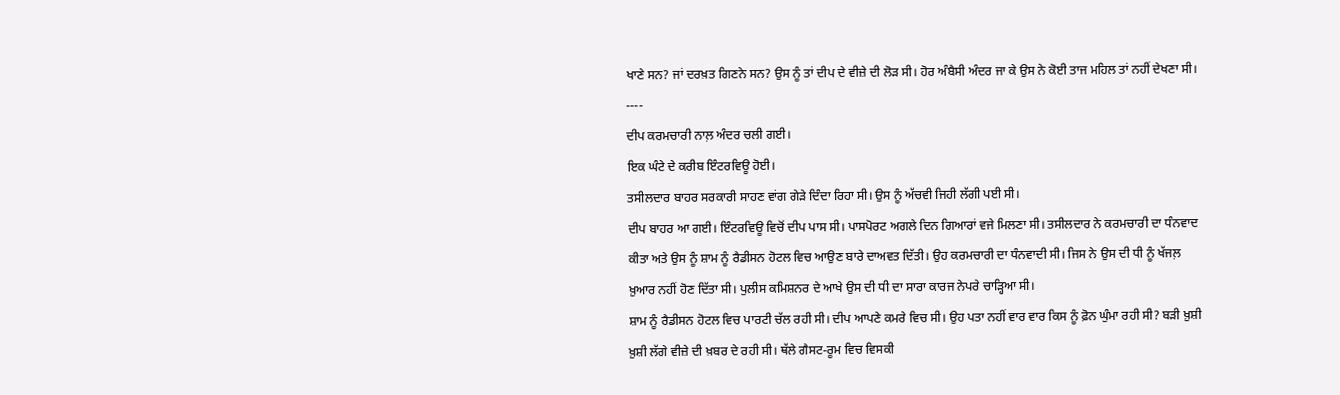ਖਾਣੇ ਸਨ? ਜਾਂ ਦਰਖ਼ਤ ਗਿਣਨੇ ਸਨ? ਉਸ ਨੂੰ ਤਾਂ ਦੀਪ ਦੇ ਵੀਜ਼ੇ ਦੀ ਲੋੜ ਸੀ। ਹੋਰ ਅੰਬੈਸੀ ਅੰਦਰ ਜਾ ਕੇ ਉਸ ਨੇ ਕੋਈ ਤਾਜ ਮਹਿਲ ਤਾਂ ਨਹੀਂ ਦੇਖਣਾ ਸੀ।
----
ਦੀਪ ਕਰਮਚਾਰੀ ਨਾਲ਼ ਅੰਦਰ ਚਲੀ ਗਈ।
ਇਕ ਘੰਟੇ ਦੇ ਕਰੀਬ ਇੰਟਰਵਿਊ ਹੋਈ।
ਤਸੀਲਦਾਰ ਬਾਹਰ ਸਰਕਾਰੀ ਸਾਹਣ ਵਾਂਗ ਗੇੜੇ ਦਿੰਦਾ ਰਿਹਾ ਸੀ। ਉਸ ਨੂੰ ਅੱਚਵੀ ਜਿਹੀ ਲੱਗੀ ਪਈ ਸੀ।
ਦੀਪ ਬਾਹਰ ਆ ਗਈ। ਇੰਟਰਵਿਊ ਵਿਚੋਂ ਦੀਪ ਪਾਸ ਸੀ। ਪਾਸਪੋਰਟ ਅਗਲੇ ਦਿਨ ਗਿਆਰਾਂ ਵਜੇ ਮਿਲਣਾ ਸੀ। ਤਸੀਲਦਾਰ ਨੇ ਕਰਮਚਾਰੀ ਦਾ ਧੰਨਵਾਦ ਕੀਤਾ ਅਤੇ ਉਸ ਨੂੰ ਸ਼ਾਮ ਨੂੰ ਰੈਡੀਸਨ ਹੋਟਲ ਵਿਚ ਆਉਣ ਬਾਰੇ ਦਾਅਵਤ ਦਿੱਤੀ। ਉਹ ਕਰਮਚਾਰੀ ਦਾ ਧੰਨਵਾਦੀ ਸੀ। ਜਿਸ ਨੇ ਉਸ ਦੀ ਧੀ ਨੂੰ ਖੱਜਲ਼ ਖ਼ੁਆਰ ਨਹੀਂ ਹੋਣ ਦਿੱਤਾ ਸੀ। ਪੁਲੀਸ ਕਮਿਸ਼ਨਰ ਦੇ ਆਖੇ ਉਸ ਦੀ ਧੀ ਦਾ ਸਾਰਾ ਕਾਰਜ ਨੇਪਰੇ ਚਾੜ੍ਹਿਆ ਸੀ।
ਸ਼ਾਮ ਨੂੰ ਰੈਡੀਸਨ ਹੋਟਲ ਵਿਚ ਪਾਰਟੀ ਚੱਲ ਰਹੀ ਸੀ। ਦੀਪ ਆਪਣੇ ਕਮਰੇ ਵਿਚ ਸੀ। ਉਹ ਪਤਾ ਨਹੀਂ ਵਾਰ ਵਾਰ ਕਿਸ ਨੂੰ ਫ਼ੋਨ ਘੁੰਮਾ ਰਹੀ ਸੀ? ਬੜੀ ਖ਼ੁਸ਼ੀ ਖ਼ੁਸ਼ੀ ਲੱਗੇ ਵੀਜ਼ੇ ਦੀ ਖ਼ਬਰ ਦੇ ਰਹੀ ਸੀ। ਥੱਲੇ ਗੈਸਟ-ਰੂਮ ਵਿਚ ਵਿਸਕੀ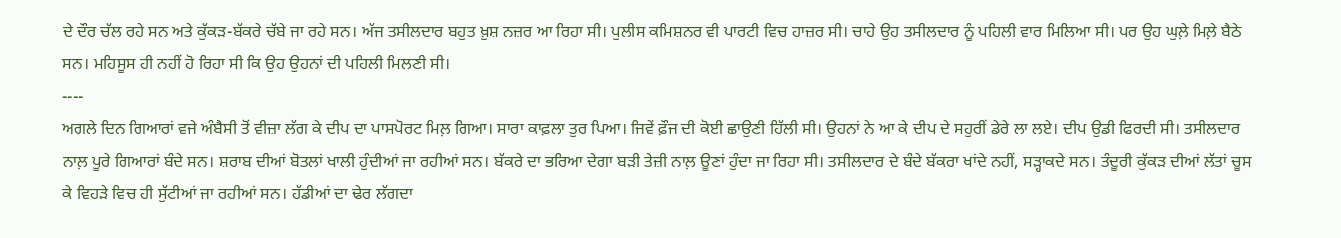ਦੇ ਦੌਰ ਚੱਲ ਰਹੇ ਸਨ ਅਤੇ ਕੁੱਕੜ-ਬੱਕਰੇ ਚੱਬੇ ਜਾ ਰਹੇ ਸਨ। ਅੱਜ ਤਸੀਲਦਾਰ ਬਹੁਤ ਖ਼ੁਸ਼ ਨਜ਼ਰ ਆ ਰਿਹਾ ਸੀ। ਪੁਲੀਸ ਕਮਿਸ਼ਨਰ ਵੀ ਪਾਰਟੀ ਵਿਚ ਹਾਜ਼ਰ ਸੀ। ਚਾਹੇ ਉਹ ਤਸੀਲਦਾਰ ਨੂੰ ਪਹਿਲੀ ਵਾਰ ਮਿਲਿਆ ਸੀ। ਪਰ ਉਹ ਘੁਲ਼ੇ ਮਿਲ਼ੇ ਬੈਠੇ ਸਨ। ਮਹਿਸੂਸ ਹੀ ਨਹੀਂ ਹੋ ਰਿਹਾ ਸੀ ਕਿ ਉਹ ਉਹਨਾਂ ਦੀ ਪਹਿਲੀ ਮਿਲਣੀ ਸੀ।
----
ਅਗਲੇ ਦਿਨ ਗਿਆਰਾਂ ਵਜੇ ਅੰਬੈਸੀ ਤੋਂ ਵੀਜ਼ਾ ਲੱਗ ਕੇ ਦੀਪ ਦਾ ਪਾਸਪੋਰਟ ਮਿਲ਼ ਗਿਆ। ਸਾਰਾ ਕਾਫ਼ਲਾ ਤੁਰ ਪਿਆ। ਜਿਵੇਂ ਫ਼ੌਜ ਦੀ ਕੋਈ ਛਾਉਣੀ ਹਿੱਲੀ ਸੀ। ਉਹਨਾਂ ਨੇ ਆ ਕੇ ਦੀਪ ਦੇ ਸਹੁਰੀਂ ਡੇਰੇ ਲਾ ਲਏ। ਦੀਪ ਉਡੀ ਫਿਰਦੀ ਸੀ। ਤਸੀਲਦਾਰ ਨਾਲ਼ ਪੂਰੇ ਗਿਆਰਾਂ ਬੰਦੇ ਸਨ। ਸ਼ਰਾਬ ਦੀਆਂ ਬੋਤਲਾਂ ਖਾਲੀ ਹੁੰਦੀਆਂ ਜਾ ਰਹੀਆਂ ਸਨ। ਬੱਕਰੇ ਦਾ ਭਰਿਆ ਦੇਗਾ ਬੜੀ ਤੇਜ਼ੀ ਨਾਲ਼ ਊਣਾਂ ਹੁੰਦਾ ਜਾ ਰਿਹਾ ਸੀ। ਤਸੀਲਦਾਰ ਦੇ ਬੰਦੇ ਬੱਕਰਾ ਖਾਂਦੇ ਨਹੀਂ, ਸੜ੍ਹਾਕਦੇ ਸਨ। ਤੰਦੂਰੀ ਕੁੱਕੜ ਦੀਆਂ ਲੱਤਾਂ ਚੂਸ ਕੇ ਵਿਹੜੇ ਵਿਚ ਹੀ ਸੁੱਟੀਆਂ ਜਾ ਰਹੀਆਂ ਸਨ। ਹੱਡੀਆਂ ਦਾ ਢੇਰ ਲੱਗਦਾ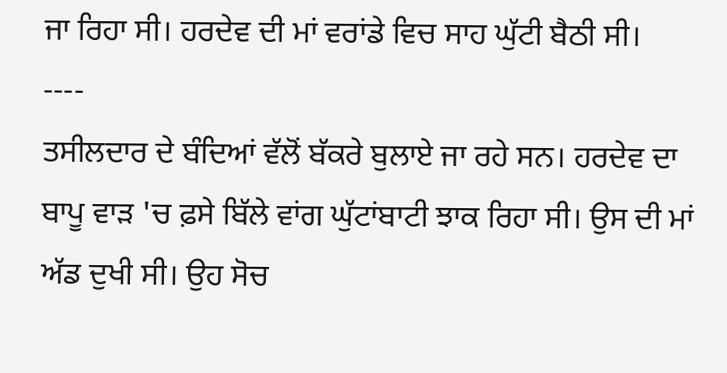ਜਾ ਰਿਹਾ ਸੀ। ਹਰਦੇਵ ਦੀ ਮਾਂ ਵਰਾਂਡੇ ਵਿਚ ਸਾਹ ਘੁੱਟੀ ਬੈਠੀ ਸੀ।
----
ਤਸੀਲਦਾਰ ਦੇ ਬੰਦਿਆਂ ਵੱਲੋਂ ਬੱਕਰੇ ਬੁਲਾਏ ਜਾ ਰਹੇ ਸਨ। ਹਰਦੇਵ ਦਾ ਬਾਪੂ ਵਾੜ 'ਚ ਫ਼ਸੇ ਬਿੱਲੇ ਵਾਂਗ ਘੁੱਟਾਂਬਾਟੀ ਝਾਕ ਰਿਹਾ ਸੀ। ਉਸ ਦੀ ਮਾਂ ਅੱਡ ਦੁਖੀ ਸੀ। ਉਹ ਸੋਚ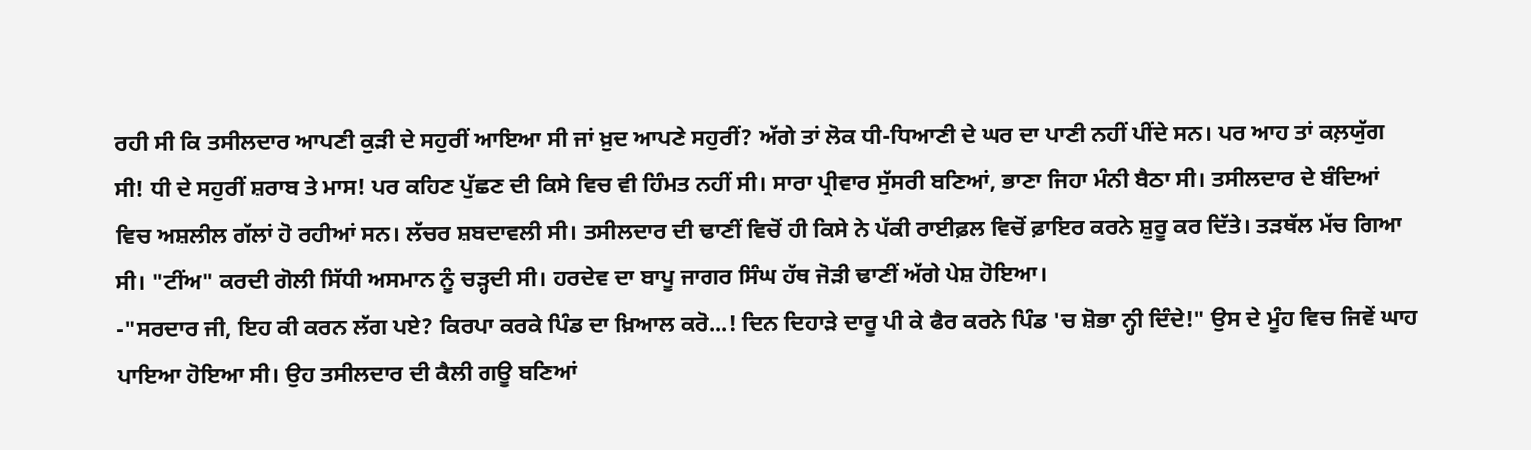ਰਹੀ ਸੀ ਕਿ ਤਸੀਲਦਾਰ ਆਪਣੀ ਕੁੜੀ ਦੇ ਸਹੁਰੀਂ ਆਇਆ ਸੀ ਜਾਂ ਖ਼ੁਦ ਆਪਣੇ ਸਹੁਰੀਂ? ਅੱਗੇ ਤਾਂ ਲੋਕ ਧੀ-ਧਿਆਣੀ ਦੇ ਘਰ ਦਾ ਪਾਣੀ ਨਹੀਂ ਪੀਂਦੇ ਸਨ। ਪਰ ਆਹ ਤਾਂ ਕਲ਼ਯੁੱਗ ਸੀ! ਧੀ ਦੇ ਸਹੁਰੀਂ ਸ਼ਰਾਬ ਤੇ ਮਾਸ! ਪਰ ਕਹਿਣ ਪੁੱਛਣ ਦੀ ਕਿਸੇ ਵਿਚ ਵੀ ਹਿੰਮਤ ਨਹੀਂ ਸੀ। ਸਾਰਾ ਪ੍ਰੀਵਾਰ ਸੁੱਸਰੀ ਬਣਿਆਂ, ਭਾਣਾ ਜਿਹਾ ਮੰਨੀ ਬੈਠਾ ਸੀ। ਤਸੀਲਦਾਰ ਦੇ ਬੰਦਿਆਂ ਵਿਚ ਅਸ਼ਲੀਲ ਗੱਲਾਂ ਹੋ ਰਹੀਆਂ ਸਨ। ਲੱਚਰ ਸ਼ਬਦਾਵਲੀ ਸੀ। ਤਸੀਲਦਾਰ ਦੀ ਢਾਣੀਂ ਵਿਚੋਂ ਹੀ ਕਿਸੇ ਨੇ ਪੱਕੀ ਰਾਈਫ਼ਲ ਵਿਚੋਂ ਫ਼ਾਇਰ ਕਰਨੇ ਸ਼ੁਰੂ ਕਰ ਦਿੱਤੇ। ਤੜਥੱਲ ਮੱਚ ਗਿਆ ਸੀ। "ਟੀਂਅ" ਕਰਦੀ ਗੋਲੀ ਸਿੱਧੀ ਅਸਮਾਨ ਨੂੰ ਚੜ੍ਹਦੀ ਸੀ। ਹਰਦੇਵ ਦਾ ਬਾਪੂ ਜਾਗਰ ਸਿੰਘ ਹੱਥ ਜੋੜੀ ਢਾਣੀਂ ਅੱਗੇ ਪੇਸ਼ ਹੋਇਆ।
-"ਸਰਦਾਰ ਜੀ, ਇਹ ਕੀ ਕਰਨ ਲੱਗ ਪਏ? ਕਿਰਪਾ ਕਰਕੇ ਪਿੰਡ ਦਾ ਖ਼ਿਆਲ ਕਰੋ...! ਦਿਨ ਦਿਹਾੜੇ ਦਾਰੂ ਪੀ ਕੇ ਫੈਰ ਕਰਨੇ ਪਿੰਡ 'ਚ ਸ਼ੋਭਾ ਨ੍ਹੀ ਦਿੰਦੇ!" ਉਸ ਦੇ ਮੂੰਹ ਵਿਚ ਜਿਵੇਂ ਘਾਹ ਪਾਇਆ ਹੋਇਆ ਸੀ। ਉਹ ਤਸੀਲਦਾਰ ਦੀ ਕੈਲੀ ਗਊ ਬਣਿਆਂ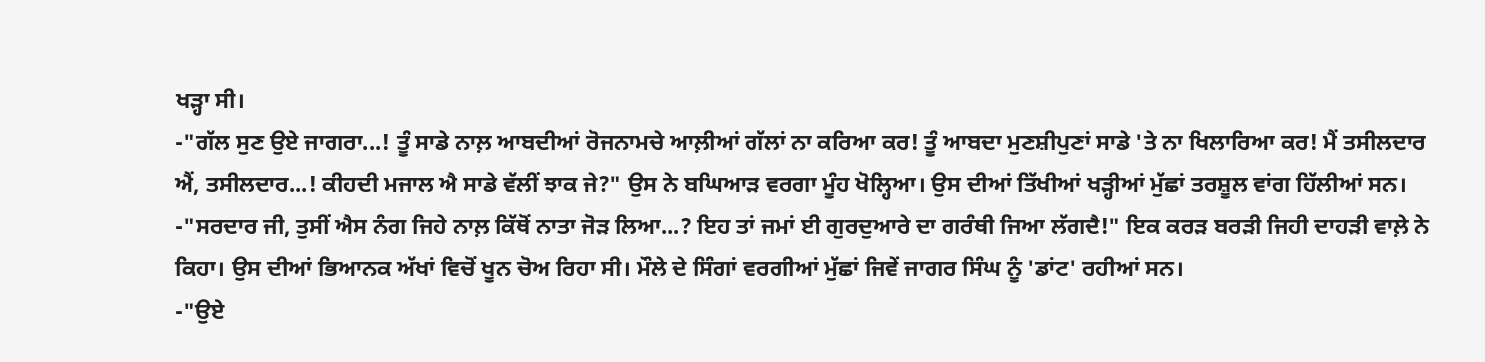ਖੜ੍ਹਾ ਸੀ।
-"ਗੱਲ ਸੁਣ ਉਏ ਜਾਗਰਾ...! ਤੂੰ ਸਾਡੇ ਨਾਲ਼ ਆਬਦੀਆਂ ਰੋਜਨਾਮਚੇ ਆਲ਼ੀਆਂ ਗੱਲਾਂ ਨਾ ਕਰਿਆ ਕਰ! ਤੂੰ ਆਬਦਾ ਮੁਣਸ਼ੀਪੁਣਾਂ ਸਾਡੇ 'ਤੇ ਨਾ ਖਿਲਾਰਿਆ ਕਰ! ਮੈਂ ਤਸੀਲਦਾਰ ਐਂ, ਤਸੀਲਦਾਰ...! ਕੀਹਦੀ ਮਜਾਲ ਐ ਸਾਡੇ ਵੱਲੀਂ ਝਾਕ ਜੇ?" ਉਸ ਨੇ ਬਘਿਆੜ ਵਰਗਾ ਮੂੰਹ ਖੋਲ੍ਹਿਆ। ਉਸ ਦੀਆਂ ਤਿੱਖੀਆਂ ਖੜ੍ਹੀਆਂ ਮੁੱਛਾਂ ਤਰਸ਼ੂਲ ਵਾਂਗ ਹਿੱਲੀਆਂ ਸਨ।
-"ਸਰਦਾਰ ਜੀ, ਤੁਸੀਂ ਐਸ ਨੰਗ ਜਿਹੇ ਨਾਲ਼ ਕਿੱਥੋਂ ਨਾਤਾ ਜੋੜ ਲਿਆ...? ਇਹ ਤਾਂ ਜਮਾਂ ਈ ਗੁਰਦੁਆਰੇ ਦਾ ਗਰੰਥੀ ਜਿਆ ਲੱਗਦੈ!" ਇਕ ਕਰੜ ਬਰੜੀ ਜਿਹੀ ਦਾਹੜੀ ਵਾਲ਼ੇ ਨੇ ਕਿਹਾ। ਉਸ ਦੀਆਂ ਭਿਆਨਕ ਅੱਖਾਂ ਵਿਚੋਂ ਖੂਨ ਚੋਅ ਰਿਹਾ ਸੀ। ਮੌਲੇ ਦੇ ਸਿੰਗਾਂ ਵਰਗੀਆਂ ਮੁੱਛਾਂ ਜਿਵੇਂ ਜਾਗਰ ਸਿੰਘ ਨੂੰ 'ਡਾਂਟ' ਰਹੀਆਂ ਸਨ।
-"ਉਏ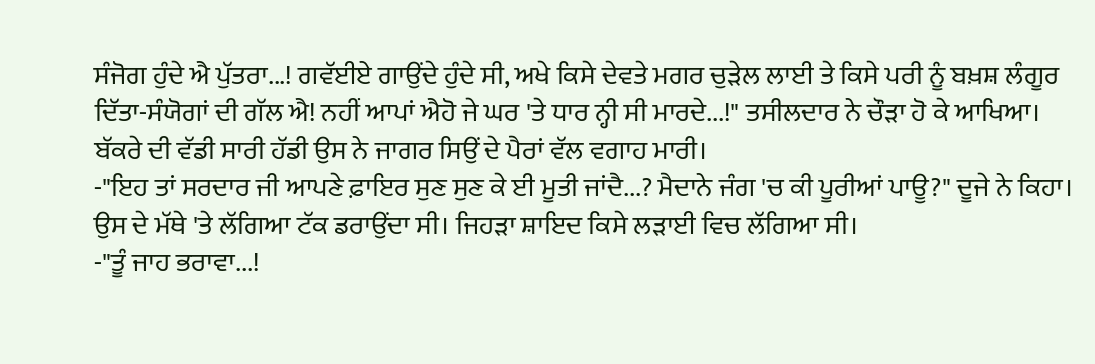ਸੰਜੋਗ ਹੁੰਦੇ ਐ ਪੁੱਤਰਾ...! ਗਵੱਈਏ ਗਾਉਂਦੇ ਹੁੰਦੇ ਸੀ, ਅਖੇ ਕਿਸੇ ਦੇਵਤੇ ਮਗਰ ਚੁੜੇਲ ਲਾਈ ਤੇ ਕਿਸੇ ਪਰੀ ਨੂੰ ਬਖ਼ਸ਼ ਲੰਗੂਰ ਦਿੱਤਾ-ਸੰਯੋਗਾਂ ਦੀ ਗੱਲ ਐ! ਨਹੀਂ ਆਪਾਂ ਐਹੋ ਜੇ ਘਰ 'ਤੇ ਧਾਰ ਨ੍ਹੀ ਸੀ ਮਾਰਦੇ...!" ਤਸੀਲਦਾਰ ਨੇ ਚੌੜਾ ਹੋ ਕੇ ਆਖਿਆ। ਬੱਕਰੇ ਦੀ ਵੱਡੀ ਸਾਰੀ ਹੱਡੀ ਉਸ ਨੇ ਜਾਗਰ ਸਿਉਂ ਦੇ ਪੈਰਾਂ ਵੱਲ ਵਗਾਹ ਮਾਰੀ।
-"ਇਹ ਤਾਂ ਸਰਦਾਰ ਜੀ ਆਪਣੇ ਫ਼ਾਇਰ ਸੁਣ ਸੁਣ ਕੇ ਈ ਮੂਤੀ ਜਾਂਦੈ...? ਮੈਦਾਨੇ ਜੰਗ 'ਚ ਕੀ ਪੂਰੀਆਂ ਪਾਊ?" ਦੂਜੇ ਨੇ ਕਿਹਾ। ਉਸ ਦੇ ਮੱਥੇ 'ਤੇ ਲੱਗਿਆ ਟੱਕ ਡਰਾਉਂਦਾ ਸੀ। ਜਿਹੜਾ ਸ਼ਾਇਦ ਕਿਸੇ ਲੜਾਈ ਵਿਚ ਲੱਗਿਆ ਸੀ।
-"ਤੂੰ ਜਾਹ ਭਰਾਵਾ...!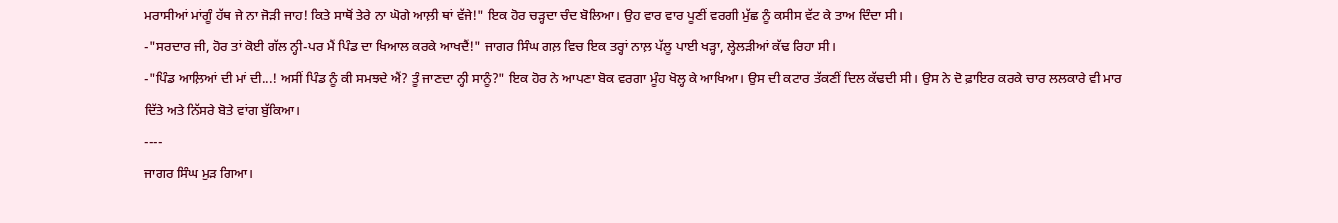ਮਰਾਸੀਆਂ ਮਾਂਗੂੰ ਹੱਥ ਜੇ ਨਾ ਜੋੜੀ ਜਾਹ! ਕਿਤੇ ਸਾਥੋਂ ਤੇਰੇ ਨਾ ਘੋਗੇ ਆਲ਼ੀ ਥਾਂ ਵੱਜੇ!" ਇਕ ਹੋਰ ਚੜ੍ਹਦਾ ਚੰਦ ਬੋਲਿਆ। ਉਹ ਵਾਰ ਵਾਰ ਪੂਣੀਂ ਵਰਗੀ ਮੁੱਛ ਨੂੰ ਕਸੀਸ ਵੱਟ ਕੇ ਤਾਅ ਦਿੰਦਾ ਸੀ।
-"ਸਰਦਾਰ ਜੀ, ਹੋਰ ਤਾਂ ਕੋਈ ਗੱਲ ਨ੍ਹੀ-ਪਰ ਮੈਂ ਪਿੰਡ ਦਾ ਖਿਆਲ ਕਰਕੇ ਆਖਦੈਂ!" ਜਾਗਰ ਸਿੰਘ ਗਲ਼ ਵਿਚ ਇਕ ਤਰ੍ਹਾਂ ਨਾਲ਼ ਪੱਲੂ ਪਾਈ ਖੜ੍ਹਾ, ਲ੍ਹੇਲੜੀਆਂ ਕੱਢ ਰਿਹਾ ਸੀ।
-"ਪਿੰਡ ਆਲ਼ਿਆਂ ਦੀ ਮਾਂ ਦੀ...! ਅਸੀਂ ਪਿੰਡ ਨੂੰ ਕੀ ਸਮਝਦੇ ਐਂ? ਤੂੰ ਜਾਣਦਾ ਨ੍ਹੀ ਸਾਨੂੰ?" ਇਕ ਹੋਰ ਨੇ ਆਪਣਾ ਬੋਕ ਵਰਗਾ ਮੂੰਹ ਖੋਲ੍ਹ ਕੇ ਆਖਿਆ। ਉਸ ਦੀ ਕਟਾਰ ਤੱਕਣੀਂ ਦਿਲ ਕੱਢਦੀ ਸੀ। ਉਸ ਨੇ ਦੋ ਫ਼ਾਇਰ ਕਰਕੇ ਚਾਰ ਲਲਕਾਰੇ ਵੀ ਮਾਰ ਦਿੱਤੇ ਅਤੇ ਨਿੱਸਰੇ ਬੋਤੇ ਵਾਂਗ ਬੁੱਕਿਆ।
----
ਜਾਗਰ ਸਿੰਘ ਮੁੜ ਗਿਆ।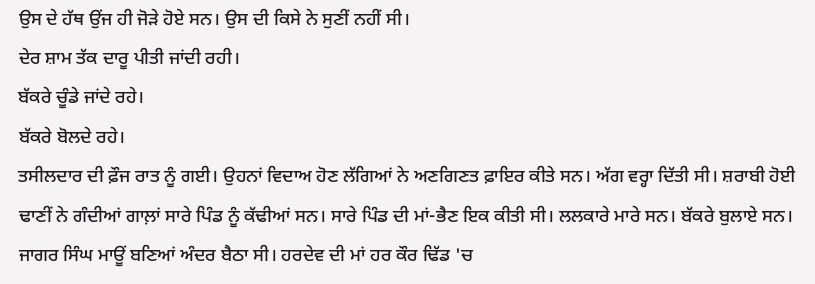ਉਸ ਦੇ ਹੱਥ ਉਂਜ ਹੀ ਜੋੜੇ ਹੋਏ ਸਨ। ਉਸ ਦੀ ਕਿਸੇ ਨੇ ਸੁਣੀਂ ਨਹੀਂ ਸੀ।
ਦੇਰ ਸ਼ਾਮ ਤੱਕ ਦਾਰੂ ਪੀਤੀ ਜਾਂਦੀ ਰਹੀ।
ਬੱਕਰੇ ਚੂੰਡੇ ਜਾਂਦੇ ਰਹੇ।
ਬੱਕਰੇ ਬੋਲਦੇ ਰਹੇ।
ਤਸੀਲਦਾਰ ਦੀ ਫ਼ੌਜ ਰਾਤ ਨੂੰ ਗਈ। ਉਹਨਾਂ ਵਿਦਾਅ ਹੋਣ ਲੱਗਿਆਂ ਨੇ ਅਣਗਿਣਤ ਫ਼ਾਇਰ ਕੀਤੇ ਸਨ। ਅੱਗ ਵਰ੍ਹਾ ਦਿੱਤੀ ਸੀ। ਸ਼ਰਾਬੀ ਹੋਈ ਢਾਣੀਂ ਨੇ ਗੰਦੀਆਂ ਗਾਲ਼ਾਂ ਸਾਰੇ ਪਿੰਡ ਨੂੰ ਕੱਢੀਆਂ ਸਨ। ਸਾਰੇ ਪਿੰਡ ਦੀ ਮਾਂ-ਭੈਣ ਇਕ ਕੀਤੀ ਸੀ। ਲਲਕਾਰੇ ਮਾਰੇ ਸਨ। ਬੱਕਰੇ ਬੁਲਾਏ ਸਨ। ਜਾਗਰ ਸਿੰਘ ਮਾਊਂ ਬਣਿਆਂ ਅੰਦਰ ਬੈਠਾ ਸੀ। ਹਰਦੇਵ ਦੀ ਮਾਂ ਹਰ ਕੌਰ ਢਿੱਡ 'ਚ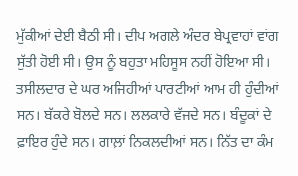ਮੁੱਕੀਆਂ ਦੇਈ ਬੈਠੀ ਸੀ। ਦੀਪ ਅਗਲੇ ਅੰਦਰ ਬੇਪ੍ਰਵਾਹਾਂ ਵਾਂਗ ਸੁੱਤੀ ਹੋਈ ਸੀ। ਉਸ ਨੂੰ ਬਹੁਤਾ ਮਹਿਸੂਸ ਨਹੀਂ ਹੋਇਆ ਸੀ। ਤਸੀਲਦਾਰ ਦੇ ਘਰ ਅਜਿਹੀਆਂ ਪਾਰਟੀਆਂ ਆਮ ਹੀ ਹੁੰਦੀਆਂ ਸਨ। ਬੱਕਰੇ ਬੋਲਦੇ ਸਨ। ਲਲਕਾਰੇ ਵੱਜਦੇ ਸਨ। ਬੰਦੂਕਾਂ ਦੇ ਫ਼ਾਇਰ ਹੁੰਦੇ ਸਨ। ਗਾਲ਼ਾਂ ਨਿਕਲਦੀਆਂ ਸਨ। ਨਿੱਤ ਦਾ ਕੰਮ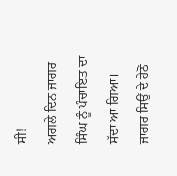ਸੀ!
ਅਗਲੇ ਦਿਨ ਜਾਗਰ ਸਿੰਘ ਨੂੰ ਪੰਚਾਇਤ ਦਾ ਸੱਦਾ ਆ ਗਿਆ।
ਜਾਗਰ ਸਿਉਂ ਦੇ ਹੇਠੋਂ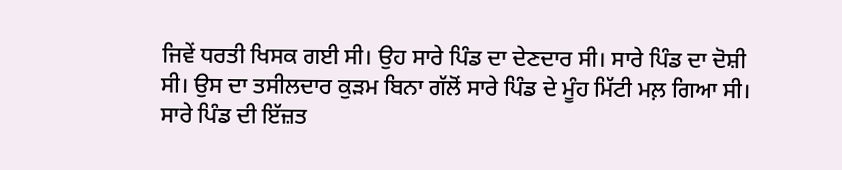ਜਿਵੇਂ ਧਰਤੀ ਖਿਸਕ ਗਈ ਸੀ। ਉਹ ਸਾਰੇ ਪਿੰਡ ਦਾ ਦੇਣਦਾਰ ਸੀ। ਸਾਰੇ ਪਿੰਡ ਦਾ ਦੋਸ਼ੀ ਸੀ। ਉਸ ਦਾ ਤਸੀਲਦਾਰ ਕੁੜਮ ਬਿਨਾ ਗੱਲੋਂ ਸਾਰੇ ਪਿੰਡ ਦੇ ਮੂੰਹ ਮਿੱਟੀ ਮਲ਼ ਗਿਆ ਸੀ। ਸਾਰੇ ਪਿੰਡ ਦੀ ਇੱਜ਼ਤ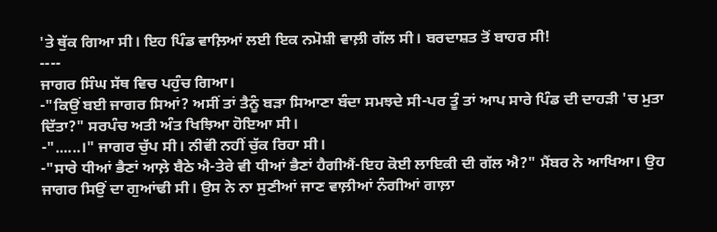'ਤੇ ਥੁੱਕ ਗਿਆ ਸੀ। ਇਹ ਪਿੰਡ ਵਾਲ਼ਿਆਂ ਲਈ ਇਕ ਨਮੋਸ਼ੀ ਵਾਲ਼ੀ ਗੱਲ ਸੀ। ਬਰਦਾਸ਼ਤ ਤੋਂ ਬਾਹਰ ਸੀ!
----
ਜਾਗਰ ਸਿੰਘ ਸੱਥ ਵਿਚ ਪਹੁੰਚ ਗਿਆ।
-"ਕਿਉਂ ਬਈ ਜਾਗਰ ਸਿਆਂ? ਅਸੀਂ ਤਾਂ ਤੈਨੂੰ ਬੜਾ ਸਿਆਣਾ ਬੰਦਾ ਸਮਝਦੇ ਸੀ-ਪਰ ਤੂੰ ਤਾਂ ਆਪ ਸਾਰੇ ਪਿੰਡ ਦੀ ਦਾਹੜੀ 'ਚ ਮੁਤਾ ਦਿੱਤਾ?" ਸਰਪੰਚ ਅਤੀ ਅੰਤ ਖਿਝਿਆ ਹੋਇਆ ਸੀ।
-"......।" ਜਾਗਰ ਚੁੱਪ ਸੀ। ਨੀਵਂੀ ਨਹੀਂ ਚੁੱਕ ਰਿਹਾ ਸੀ।
-"ਸਾਰੇ ਧੀਆਂ ਭੈਣਾਂ ਆਲ਼ੇ ਬੈਠੇ ਐ-ਤੇਰੇ ਵੀ ਧੀਆਂ ਭੈਣਾਂ ਹੈਗੀਐਂ-ਇਹ ਕੋਈ ਲਾਇਕੀ ਦੀ ਗੱਲ ਐ?" ਮੈਂਬਰ ਨੇ ਆਖਿਆ। ਉਹ ਜਾਗਰ ਸਿਉਂ ਦਾ ਗੁਆਂਢੀ ਸੀ। ਉਸ ਨੇ ਨਾ ਸੁਣੀਆਂ ਜਾਣ ਵਾਲ਼ੀਆਂ ਨੰਗੀਆਂ ਗਾਲ਼ਾ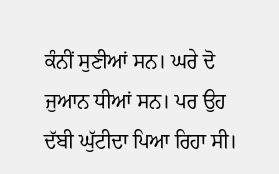ਕੰਨੀਂ ਸੁਣੀਆਂ ਸਨ। ਘਰੇ ਦੋ ਜੁਆਨ ਧੀਆਂ ਸਨ। ਪਰ ਉਹ ਦੱਬੀ ਘੁੱਟੀਦਾ ਪਿਆ ਰਿਹਾ ਸੀ।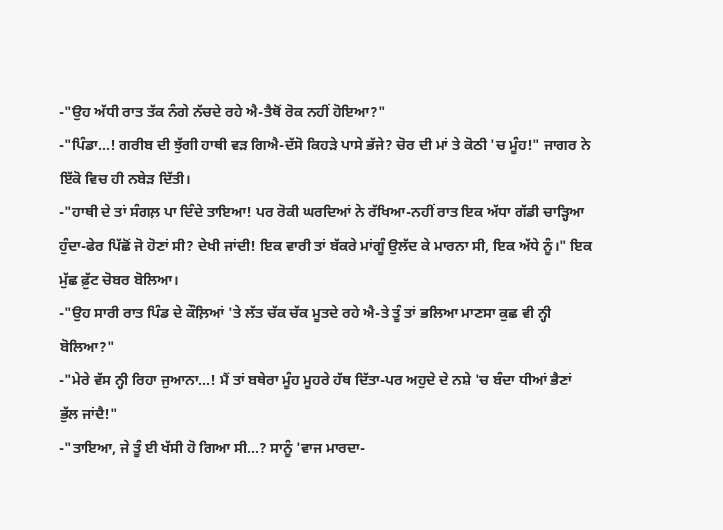-"ਉਹ ਅੱਧੀ ਰਾਤ ਤੱਕ ਨੰਗੇ ਨੱਚਦੇ ਰਹੇ ਐ-ਤੈਥੋਂ ਰੋਕ ਨਹੀਂ ਹੋਇਆ?"
-"ਪਿੰਡਾ...! ਗਰੀਬ ਦੀ ਝੁੱਗੀ ਹਾਥੀ ਵੜ ਗਿਐ-ਦੱਸੋ ਕਿਹੜੇ ਪਾਸੇ ਭੱਜੇ? ਚੋਰ ਦੀ ਮਾਂ ਤੇ ਕੋਠੀ 'ਚ ਮੂੰਹ!" ਜਾਗਰ ਨੇ ਇੱਕੋ ਵਿਚ ਹੀ ਨਬੇੜ ਦਿੱਤੀ।
-"ਹਾਥੀ ਦੇ ਤਾਂ ਸੰਗਲ਼ ਪਾ ਦਿੰਦੇ ਤਾਇਆ! ਪਰ ਰੋਕੀ ਘਰਦਿਆਂ ਨੇ ਰੱਖਿਆ-ਨਹੀਂ ਰਾਤ ਇਕ ਅੱਧਾ ਗੱਡੀ ਚਾੜ੍ਹਿਆ ਹੁੰਦਾ-ਫੇਰ ਪਿੱਛੋਂ ਜੋ ਹੋਣਾਂ ਸੀ? ਦੇਖੀ ਜਾਂਦੀ! ਇਕ ਵਾਰੀ ਤਾਂ ਬੱਕਰੇ ਮਾਂਗੂੰ ਉਲੱਦ ਕੇ ਮਾਰਨਾ ਸੀ, ਇਕ ਅੱਧੇ ਨੂੰ।" ਇਕ ਮੁੱਛ ਫ਼ੁੱਟ ਚੋਬਰ ਬੋਲਿਆ।
-"ਉਹ ਸਾਰੀ ਰਾਤ ਪਿੰਡ ਦੇ ਕੌਲ਼ਿਆਂ 'ਤੇ ਲੱਤ ਚੱਕ ਚੱਕ ਮੂਤਦੇ ਰਹੇ ਐ-ਤੇ ਤੂੰ ਤਾਂ ਭਲਿਆ ਮਾਣਸਾ ਕੁਛ ਵੀ ਨ੍ਹੀ ਬੋਲਿਆ?"
-"ਮੇਰੇ ਵੱਸ ਨ੍ਹੀ ਰਿਹਾ ਜੁਆਨਾ...! ਮੈਂ ਤਾਂ ਬਥੇਰਾ ਮੂੰਹ ਮੂਹਰੇ ਹੱਥ ਦਿੱਤਾ-ਪਰ ਅਹੁਦੇ ਦੇ ਨਸ਼ੇ 'ਚ ਬੰਦਾ ਧੀਆਂ ਭੈਣਾਂ ਭੁੱਲ ਜਾਂਦੈ!"
-"ਤਾਇਆ, ਜੇ ਤੂੰ ਈ ਖੱਸੀ ਹੋ ਗਿਆ ਸੀ...? ਸਾਨੂੰ 'ਵਾਜ ਮਾਰਦਾ-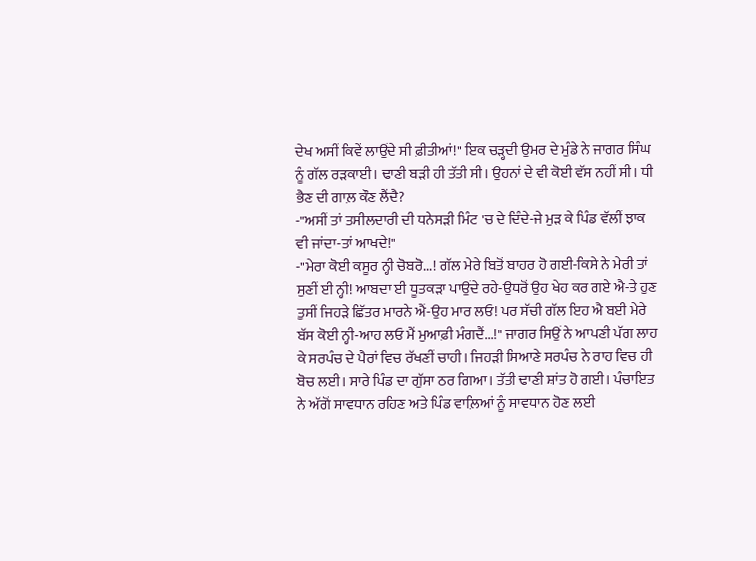ਦੇਖ ਅਸੀਂ ਕਿਵੇਂ ਲਾਉਂਦੇ ਸੀ ਫ਼ੀਤੀਆਂ!" ਇਕ ਚੜ੍ਹਦੀ ਉਮਰ ਦੇ ਮੁੰਡੇ ਨੇ ਜਾਗਰ ਸਿੰਘ ਨੂੰ ਗੱਲ ਰੜਕਾਈ। ਢਾਣੀ ਬੜੀ ਹੀ ਤੱਤੀ ਸੀ। ਉਹਨਾਂ ਦੇ ਵੀ ਕੋਈ ਵੱਸ ਨਹੀਂ ਸੀ। ਧੀ ਭੈਣ ਦੀ ਗਾਲ਼ ਕੌਣ ਲੈਂਦੈ?
-"ਅਸੀਂ ਤਾਂ ਤਸੀਲਦਾਰੀ ਦੀ ਧਨੇਸੜੀ ਮਿੰਟ 'ਚ ਦੇ ਦਿੰਦੇ-ਜੇ ਮੁੜ ਕੇ ਪਿੰਡ ਵੱਲੀਂ ਝਾਕ ਵੀ ਜਾਂਦਾ-ਤਾਂ ਆਖਦੇ!"
-"ਮੇਰਾ ਕੋਈ ਕਸੂਰ ਨ੍ਹੀ ਚੋਬਰੋ...! ਗੱਲ ਮੇਰੇ ਬਿਤੋਂ ਬਾਹਰ ਹੋ ਗਈ-ਕਿਸੇ ਨੇ ਮੇਰੀ ਤਾਂ ਸੁਣੀਂ ਈ ਨ੍ਹੀ! ਆਬਦਾ ਈ ਧੂਤਕੜਾ ਪਾਉਂਦੇ ਰਹੇ-ਉਧਰੋਂ ਉਹ ਖੇਹ ਕਰ ਗਏ ਐ-ਤੇ ਹੁਣ ਤੁਸੀਂ ਜਿਹੜੇ ਛਿੱਤਰ ਮਾਰਨੇ ਐਂ-ਉਹ ਮਾਰ ਲਓ! ਪਰ ਸੱਚੀ ਗੱਲ ਇਹ ਐ ਬਈ ਮੇਰੇ ਬੱਸ ਕੋਈ ਨ੍ਹੀ-ਆਹ ਲਓ ਮੈਂ ਮੁਆਫ਼ੀ ਮੰਗਦੈਂ...!" ਜਾਗਰ ਸਿਉਂ ਨੇ ਆਪਣੀ ਪੱਗ ਲਾਹ ਕੇ ਸਰਪੰਚ ਦੇ ਪੈਰਾਂ ਵਿਚ ਰੱਖਣੀਂ ਚਾਹੀ। ਜਿਹੜੀ ਸਿਆਣੇ ਸਰਪੰਚ ਨੇ ਰਾਹ ਵਿਚ ਹੀ ਬੋਚ ਲਈ। ਸਾਰੇ ਪਿੰਡ ਦਾ ਗੁੱਸਾ ਠਰ ਗਿਆ। ਤੱਤੀ ਢਾਣੀ ਸ਼ਾਂਤ ਹੋ ਗਈ। ਪੰਚਾਇਤ ਨੇ ਅੱਗੋਂ ਸਾਵਧਾਨ ਰਹਿਣ ਅਤੇ ਪਿੰਡ ਵਾਲ਼ਿਆਂ ਨੂੰ ਸਾਵਧਾਨ ਹੋਣ ਲਈ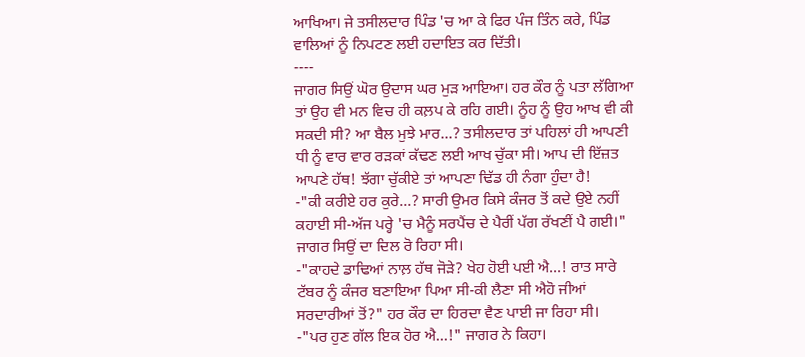ਆਖਿਆ। ਜੇ ਤਸੀਲਦਾਰ ਪਿੰਡ 'ਚ ਆ ਕੇ ਫਿਰ ਪੰਜ ਤਿੰਨ ਕਰੇ, ਪਿੰਡ ਵਾਲਿਆਂ ਨੂੰ ਨਿਪਟਣ ਲਈ ਹਦਾਇਤ ਕਰ ਦਿੱਤੀ।
----
ਜਾਗਰ ਸਿਉਂ ਘੋਰ ਉਦਾਸ ਘਰ ਮੁੜ ਆਇਆ। ਹਰ ਕੌਰ ਨੂੰ ਪਤਾ ਲੱਗਿਆ ਤਾਂ ਉਹ ਵੀ ਮਨ ਵਿਚ ਹੀ ਕਲ਼ਪ ਕੇ ਰਹਿ ਗਈ। ਨੂੰਹ ਨੂੰ ਉਹ ਆਖ ਵੀ ਕੀ ਸਕਦੀ ਸੀ? ਆ ਬੈਲ ਮੁਝੇ ਮਾਰ...? ਤਸੀਲਦਾਰ ਤਾਂ ਪਹਿਲਾਂ ਹੀ ਆਪਣੀ ਧੀ ਨੂੰ ਵਾਰ ਵਾਰ ਰੜਕਾਂ ਕੱਢਣ ਲਈ ਆਖ ਚੁੱਕਾ ਸੀ। ਆਪ ਦੀ ਇੱਜ਼ਤ ਆਪਣੇ ਹੱਥ! ਝੱਗਾ ਚੁੱਕੀਏ ਤਾਂ ਆਪਣਾ ਢਿੱਡ ਹੀ ਨੰਗਾ ਹੁੰਦਾ ਹੈ!
-"ਕੀ ਕਰੀਏ ਹਰ ਕੁਰੇ...? ਸਾਰੀ ਉਮਰ ਕਿਸੇ ਕੰਜਰ ਤੋਂ ਕਦੇ ਉਏ ਨਹੀਂ ਕਹਾਈ ਸੀ-ਅੱਜ ਪਰ੍ਹੇ 'ਚ ਮੈਨੂੰ ਸਰਪੈਂਚ ਦੇ ਪੈਰੀਂ ਪੱਗ ਰੱਖਣੀਂ ਪੈ ਗਈ।" ਜਾਗਰ ਸਿਉਂ ਦਾ ਦਿਲ ਰੋ ਰਿਹਾ ਸੀ।
-"ਕਾਹਦੇ ਡਾਢਿਆਂ ਨਾਲ਼ ਹੱਥ ਜੋੜੇ? ਖੇਹ ਹੋਈ ਪਈ ਐ...! ਰਾਤ ਸਾਰੇ ਟੱਬਰ ਨੂੰ ਕੰਜਰ ਬਣਾਇਆ ਪਿਆ ਸੀ-ਕੀ ਲੈਣਾ ਸੀ ਐਹੋ ਜੀਆਂ ਸਰਦਾਰੀਆਂ ਤੋਂ?" ਹਰ ਕੌਰ ਦਾ ਹਿਰਦਾ ਵੈਣ ਪਾਈ ਜਾ ਰਿਹਾ ਸੀ।
-"ਪਰ ਹੁਣ ਗੱਲ ਇਕ ਹੋਰ ਐ...!" ਜਾਗਰ ਨੇ ਕਿਹਾ।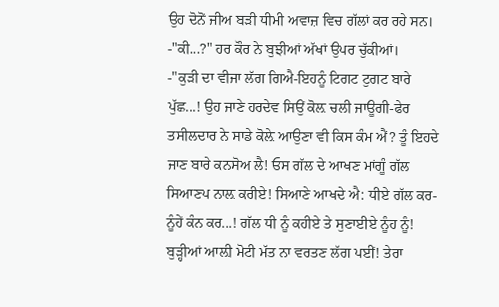ਉਹ ਦੋਨੋਂ ਜੀਅ ਬੜੀ ਧੀਮੀ ਅਵਾਜ਼ ਵਿਚ ਗੱਲਾਂ ਕਰ ਰਹੇ ਸਨ।
-"ਕੀ...?" ਹਰ ਕੌਰ ਨੇ ਬੁਝੀਆਂ ਅੱਖਾਂ ਉਪਰ ਚੁੱਕੀਆਂ।
-"ਕੁੜੀ ਦਾ ਵੀਜਾ ਲੱਗ ਗਿਐ-ਇਹਨੂੰ ਟਿਗਟ ਟੁਗਟ ਬਾਰੇ ਪੁੱਛ...! ਉਹ ਜਾਣੇ ਹਰਦੇਵ ਸਿਉਂ ਕੋਲ਼ ਚਲੀ ਜਾਊਗੀ-ਫੇਰ ਤਸੀਲਦਾਰ ਨੇ ਸਾਡੇ ਕੋਲ਼ੇ ਆਉਣਾ ਵੀ ਕਿਸ ਕੰਮ ਐਂ? ਤੂੰ ਇਹਦੇ ਜਾਣ ਬਾਰੇ ਕਨਸੋਅ ਲੈ! ਓਸ ਗੱਲ ਦੇ ਆਖਣ ਮਾਂਗੂੰ ਗੱਲ ਸਿਆਣਪ ਨਾਲ਼ ਕਰੀਏ! ਸਿਆਣੇ ਆਖਦੇ ਐ: ਧੀਏ ਗੱਲ ਕਰ-ਨੂੰਹੇਂ ਕੰਨ ਕਰ...! ਗੱਲ ਧੀ ਨੂੰ ਕਹੀਏ ਤੇ ਸੁਣਾਈਏ ਨੂੰਹ ਨੂੰ! ਬੁੜ੍ਹੀਆਂ ਆਲ਼ੀ ਮੋਟੀ ਮੱਤ ਨਾ ਵਰਤਣ ਲੱਗ ਪਈਂ! ਤੇਰਾ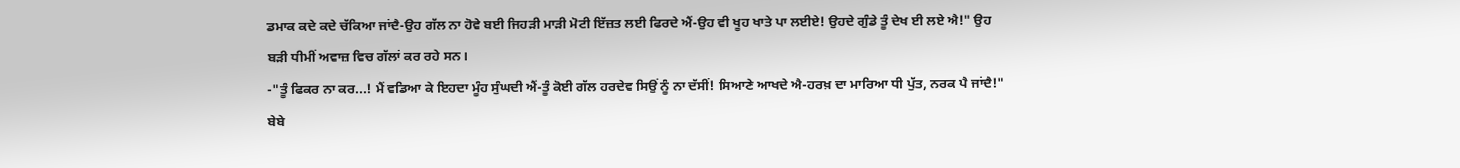ਡਮਾਕ ਕਦੇ ਕਦੇ ਚੱਕਿਆ ਜਾਂਦੈ-ਉਹ ਗੱਲ ਨਾ ਹੋਵੇ ਬਈ ਜਿਹੜੀ ਮਾੜੀ ਮੋਟੀ ਇੱਜ਼ਤ ਲਈ ਫਿਰਦੇ ਐਂ-ਉਹ ਵੀ ਖੂਹ ਖਾਤੇ ਪਾ ਲਈਏ! ਉਹਦੇ ਗੁੰਡੇ ਤੂੰ ਦੇਖ ਈ ਲਏ ਐ!" ਉਹ ਬੜੀ ਧੀਮੀਂ ਅਵਾਜ਼ ਵਿਚ ਗੱਲਾਂ ਕਰ ਰਹੇ ਸਨ।
-"ਤੂੰ ਫਿਕਰ ਨਾ ਕਰ...! ਮੈਂ ਵਡਿਆ ਕੇ ਇਹਦਾ ਮੂੰਹ ਸੁੰਘਦੀ ਐਂ-ਤੂੰ ਕੋਈ ਗੱਲ ਹਰਦੇਵ ਸਿਉਂ ਨੂੰ ਨਾ ਦੱਸੀਂ! ਸਿਆਣੇ ਆਖਦੇ ਐ-ਹਰਖ਼ ਦਾ ਮਾਰਿਆ ਧੀ ਪੁੱਤ, ਨਰਕ ਪੈ ਜਾਂਦੈ!" ਬੇਬੇ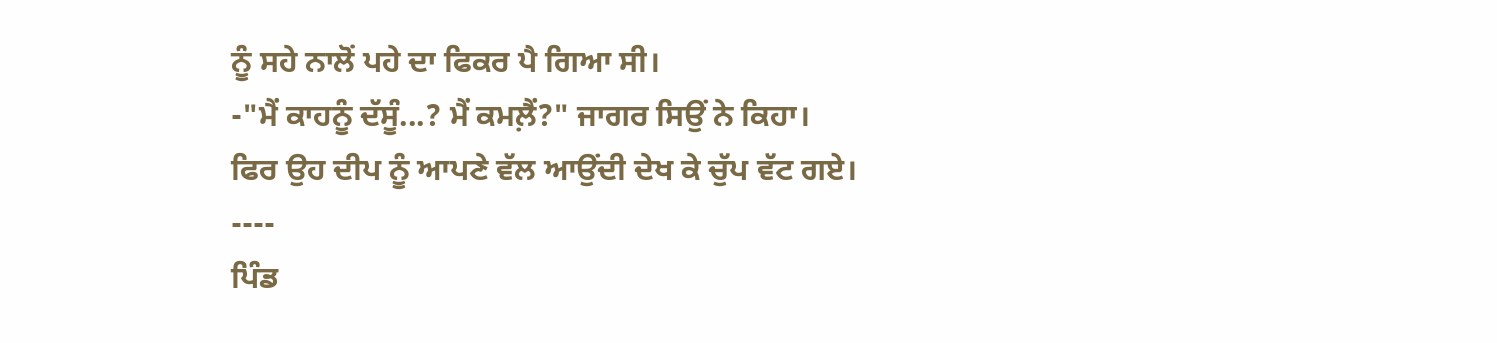ਨੂੰ ਸਹੇ ਨਾਲੋਂ ਪਹੇ ਦਾ ਫਿਕਰ ਪੈ ਗਿਆ ਸੀ।
-"ਮੈਂ ਕਾਹਨੂੰ ਦੱਸੂੰ...? ਮੈਂ ਕਮਲ਼ੈਂ?" ਜਾਗਰ ਸਿਉਂ ਨੇ ਕਿਹਾ। ਫਿਰ ਉਹ ਦੀਪ ਨੂੰ ਆਪਣੇ ਵੱਲ ਆਉਂਦੀ ਦੇਖ ਕੇ ਚੁੱਪ ਵੱਟ ਗਏ।
----
ਪਿੰਡ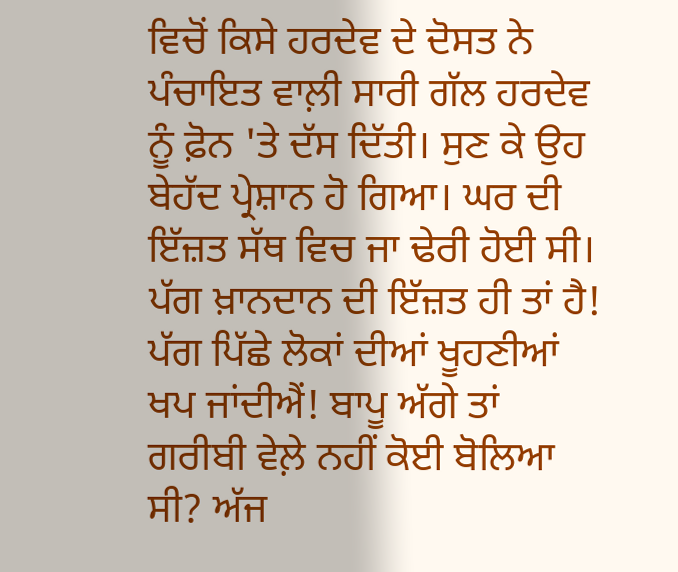ਵਿਚੋਂ ਕਿਸੇ ਹਰਦੇਵ ਦੇ ਦੋਸਤ ਨੇ ਪੰਚਾਇਤ ਵਾਲ਼ੀ ਸਾਰੀ ਗੱਲ ਹਰਦੇਵ ਨੂੰ ਫ਼ੋਨ 'ਤੇ ਦੱਸ ਦਿੱਤੀ। ਸੁਣ ਕੇ ਉਹ ਬੇਹੱਦ ਪ੍ਰੇਸ਼ਾਨ ਹੋ ਗਿਆ। ਘਰ ਦੀ ਇੱਜ਼ਤ ਸੱਥ ਵਿਚ ਜਾ ਢੇਰੀ ਹੋਈ ਸੀ। ਪੱਗ ਖ਼ਾਨਦਾਨ ਦੀ ਇੱਜ਼ਤ ਹੀ ਤਾਂ ਹੈ! ਪੱਗ ਪਿੱਛੇ ਲੋਕਾਂ ਦੀਆਂ ਖੂਹਣੀਆਂ ਖਪ ਜਾਂਦੀਐਂ! ਬਾਪੂ ਅੱਗੇ ਤਾਂ ਗਰੀਬੀ ਵੇਲ਼ੇ ਨਹੀਂ ਕੋਈ ਬੋਲਿਆ ਸੀ? ਅੱਜ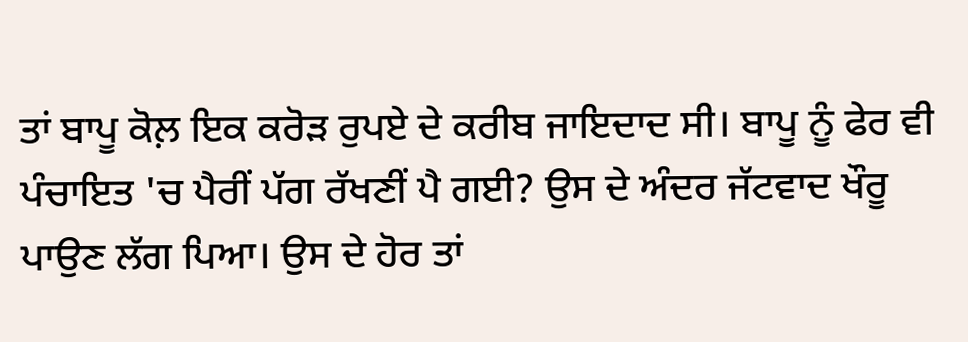ਤਾਂ ਬਾਪੂ ਕੋਲ਼ ਇਕ ਕਰੋੜ ਰੁਪਏ ਦੇ ਕਰੀਬ ਜਾਇਦਾਦ ਸੀ। ਬਾਪੂ ਨੂੰ ਫੇਰ ਵੀ ਪੰਚਾਇਤ 'ਚ ਪੈਰੀਂ ਪੱਗ ਰੱਖਣੀਂ ਪੈ ਗਈ? ਉਸ ਦੇ ਅੰਦਰ ਜੱਟਵਾਦ ਖੌਰੂ ਪਾਉਣ ਲੱਗ ਪਿਆ। ਉਸ ਦੇ ਹੋਰ ਤਾਂ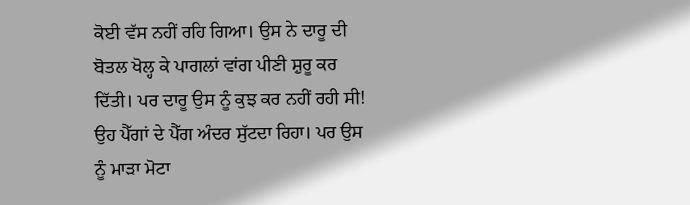ਕੋਈ ਵੱਸ ਨਹੀਂ ਰਹਿ ਗਿਆ। ਉਸ ਨੇ ਦਾਰੂ ਦੀ ਬੋਤਲ ਖੋਲ੍ਹ ਕੇ ਪਾਗਲਾਂ ਵਾਂਗ ਪੀਣੀ ਸ਼ੁਰੂ ਕਰ ਦਿੱਤੀ। ਪਰ ਦਾਰੂ ਉਸ ਨੂੰ ਕੁਝ ਕਰ ਨਹੀਂ ਰਹੀ ਸੀ! ਉਹ ਪੈੱਗਾਂ ਦੇ ਪੈੱਗ ਅੰਦਰ ਸੁੱਟਦਾ ਰਿਹਾ। ਪਰ ਉਸ ਨੂੰ ਮਾੜਾ ਮੋਟਾ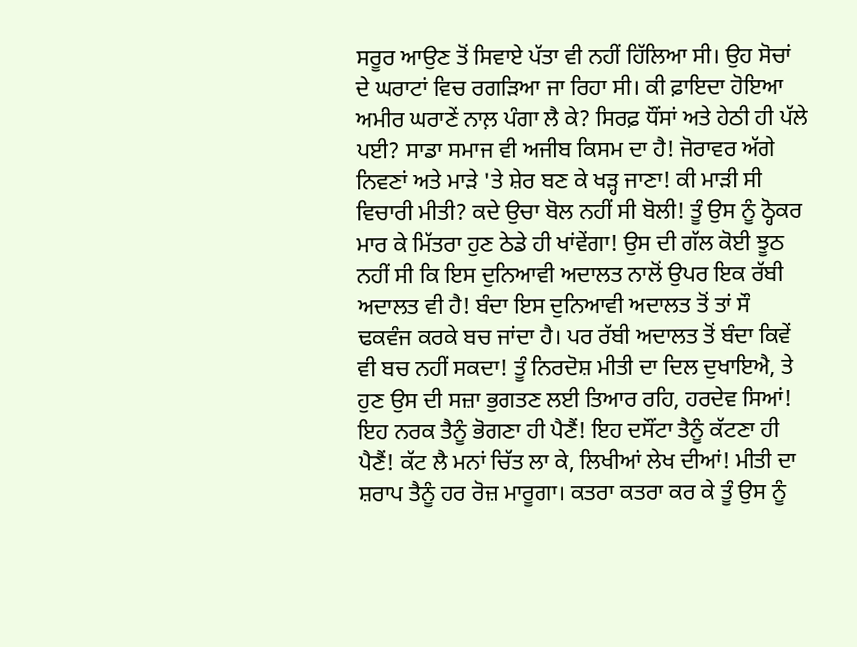ਸਰੂਰ ਆਉਣ ਤੋਂ ਸਿਵਾਏ ਪੱਤਾ ਵੀ ਨਹੀਂ ਹਿੱਲਿਆ ਸੀ। ਉਹ ਸੋਚਾਂ ਦੇ ਘਰਾਟਾਂ ਵਿਚ ਰਗੜਿਆ ਜਾ ਰਿਹਾ ਸੀ। ਕੀ ਫ਼ਾਇਦਾ ਹੋਇਆ ਅਮੀਰ ਘਰਾਣੇਂ ਨਾਲ਼ ਪੰਗਾ ਲੈ ਕੇ? ਸਿਰਫ਼ ਧੌਂਸਾਂ ਅਤੇ ਹੇਠੀ ਹੀ ਪੱਲੇ ਪਈ? ਸਾਡਾ ਸਮਾਜ ਵੀ ਅਜੀਬ ਕਿਸਮ ਦਾ ਹੈ! ਜੋਰਾਵਰ ਅੱਗੇ ਨਿਵਣਾਂ ਅਤੇ ਮਾੜੇ 'ਤੇ ਸ਼ੇਰ ਬਣ ਕੇ ਖੜ੍ਹ ਜਾਣਾ! ਕੀ ਮਾੜੀ ਸੀ ਵਿਚਾਰੀ ਮੀਤੀ? ਕਦੇ ਉਚਾ ਬੋਲ ਨਹੀਂ ਸੀ ਬੋਲੀ! ਤੂੰ ਉਸ ਨੂੰ ਠ੍ਹੋਕਰ ਮਾਰ ਕੇ ਮਿੱਤਰਾ ਹੁਣ ਠੇਡੇ ਹੀ ਖਾਂਵੇਂਗਾ! ਉਸ ਦੀ ਗੱਲ ਕੋਈ ਝੂਠ ਨਹੀਂ ਸੀ ਕਿ ਇਸ ਦੁਨਿਆਵੀ ਅਦਾਲਤ ਨਾਲੋਂ ਉਪਰ ਇਕ ਰੱਬੀ ਅਦਾਲਤ ਵੀ ਹੈ! ਬੰਦਾ ਇਸ ਦੁਨਿਆਵੀ ਅਦਾਲਤ ਤੋਂ ਤਾਂ ਸੌ ਢਕਵੰਜ ਕਰਕੇ ਬਚ ਜਾਂਦਾ ਹੈ। ਪਰ ਰੱਬੀ ਅਦਾਲਤ ਤੋਂ ਬੰਦਾ ਕਿਵੇਂ ਵੀ ਬਚ ਨਹੀਂ ਸਕਦਾ! ਤੂੰ ਨਿਰਦੋਸ਼ ਮੀਤੀ ਦਾ ਦਿਲ ਦੁਖਾਇਐ, ਤੇ ਹੁਣ ਉਸ ਦੀ ਸਜ਼ਾ ਭੁਗਤਣ ਲਈ ਤਿਆਰ ਰਹਿ, ਹਰਦੇਵ ਸਿਆਂ! ਇਹ ਨਰਕ ਤੈਨੂੰ ਭੋਗਣਾ ਹੀ ਪੈਣੈਂ! ਇਹ ਦਸੌਂਟਾ ਤੈਨੂੰ ਕੱਟਣਾ ਹੀ ਪੈਣੈਂ! ਕੱਟ ਲੈ ਮਨਾਂ ਚਿੱਤ ਲਾ ਕੇ, ਲਿਖੀਆਂ ਲੇਖ ਦੀਆਂ! ਮੀਤੀ ਦਾ ਸ਼ਰਾਪ ਤੈਨੂੰ ਹਰ ਰੋਜ਼ ਮਾਰੂਗਾ। ਕਤਰਾ ਕਤਰਾ ਕਰ ਕੇ ਤੂੰ ਉਸ ਨੂੰ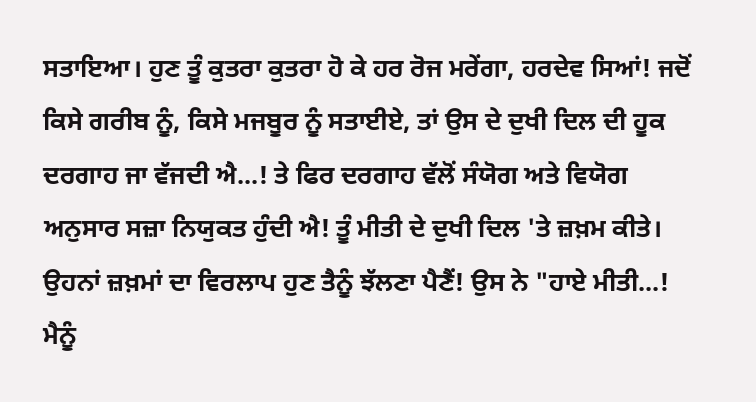ਸਤਾਇਆ। ਹੁਣ ਤੂੰ ਕੁਤਰਾ ਕੁਤਰਾ ਹੋ ਕੇ ਹਰ ਰੋਜ ਮਰੇਂਗਾ, ਹਰਦੇਵ ਸਿਆਂ! ਜਦੋਂ ਕਿਸੇ ਗਰੀਬ ਨੂੰ, ਕਿਸੇ ਮਜਬੂਰ ਨੂੰ ਸਤਾਈਏ, ਤਾਂ ਉਸ ਦੇ ਦੁਖੀ ਦਿਲ ਦੀ ਹੂਕ ਦਰਗਾਹ ਜਾ ਵੱਜਦੀ ਐ...! ਤੇ ਫਿਰ ਦਰਗਾਹ ਵੱਲੋਂ ਸੰਯੋਗ ਅਤੇ ਵਿਯੋਗ ਅਨੁਸਾਰ ਸਜ਼ਾ ਨਿਯੁਕਤ ਹੁੰਦੀ ਐ! ਤੂੰ ਮੀਤੀ ਦੇ ਦੁਖੀ ਦਿਲ 'ਤੇ ਜ਼ਖ਼ਮ ਕੀਤੇ। ਉਹਨਾਂ ਜ਼ਖ਼ਮਾਂ ਦਾ ਵਿਰਲਾਪ ਹੁਣ ਤੈਨੂੰ ਝੱਲਣਾ ਪੈਣੈਂ! ਉਸ ਨੇ "ਹਾਏ ਮੀਤੀ...! ਮੈਨੂੰ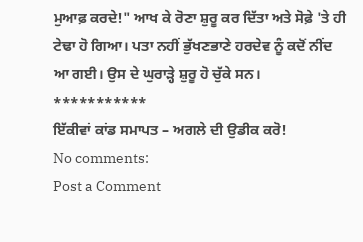ਮੁਆਫ਼ ਕਰਦੇ!" ਆਖ ਕੇ ਰੋਣਾ ਸ਼ੁਰੂ ਕਰ ਦਿੱਤਾ ਅਤੇ ਸੋਫ਼ੇ 'ਤੇ ਹੀ ਟੇਢਾ ਹੋ ਗਿਆ। ਪਤਾ ਨਹੀਂ ਭੁੱਖਣਭਾਣੇ ਹਰਦੇਵ ਨੂੰ ਕਦੋਂ ਨੀਂਦ ਆ ਗਈ। ਉਸ ਦੇ ਘੁਰਾੜ੍ਹੇ ਸ਼ੁਰੂ ਹੋ ਚੁੱਕੇ ਸਨ।
***********
ਇੱਕੀਵਾਂ ਕਾਂਡ ਸਮਾਪਤ – ਅਗਲੇ ਦੀ ਉਡੀਕ ਕਰੋ!
No comments:
Post a Comment